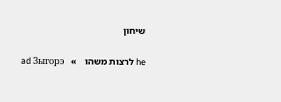שיחון

he לרצות משהו   »   ad Зыгорэ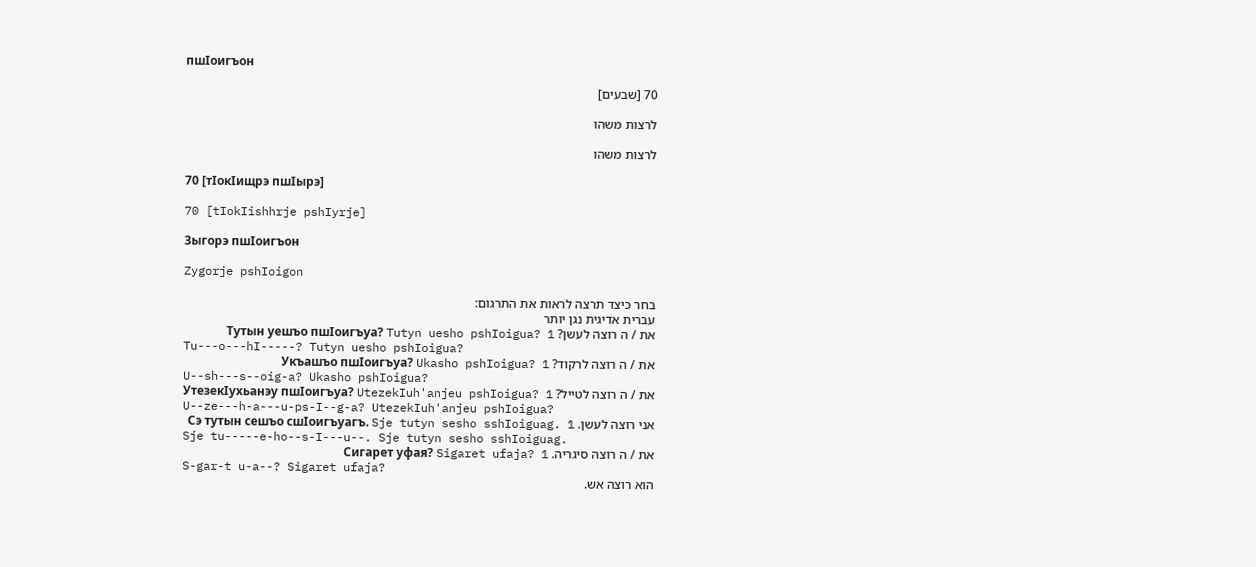пшIоигъон

70 [שבעים]

לרצות משהו

לרצות משהו

70 [тIокIищрэ пшIырэ]

70 [tIokIishhrje pshIyrje]

Зыгорэ пшIоигъон

Zygorje pshIoigon

בחר כיצד תרצה לראות את התרגום:
עברית אדיגית נגן יותר
את / ה רוצה לעשן? Тутын уешъо пшIоигъуа? Tutyn uesho pshIoigua? 1
Tu---o---hI-----? Tutyn uesho pshIoigua?
את / ה רוצה לרקוד? Укъашъо пшIоигъуа? Ukasho pshIoigua? 1
U--sh---s--oig-a? Ukasho pshIoigua?
את / ה רוצה לטייל? УтезекIухьанэу пшIоигъуа? UtezekIuh'anjeu pshIoigua? 1
U--ze---h-a---u-ps-I--g-a? UtezekIuh'anjeu pshIoigua?
אני רוצה לעשן. Сэ тутын сешъо сшIоигъуагъ. Sje tutyn sesho sshIoiguag. 1
Sje tu-----e-ho--s-I---u--. Sje tutyn sesho sshIoiguag.
את / ה רוצה סיגריה. Сигарет уфая? Sigaret ufaja? 1
S-gar-t u-a--? Sigaret ufaja?
הוא רוצה אש.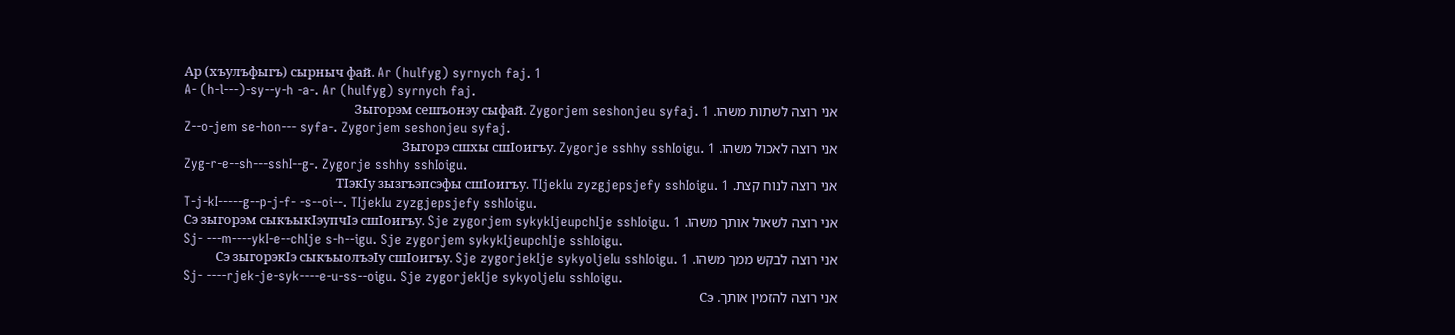Ар (хъулъфыгъ) сырныч фай. Ar (hulfyg) syrnych faj. 1
A- (h-l---)-sy--y-h -a-. Ar (hulfyg) syrnych faj.
אני רוצה לשתות משהו. Зыгорэм сешъонэу сыфай. Zygorjem seshonjeu syfaj. 1
Z--o-jem se-hon--- syfa-. Zygorjem seshonjeu syfaj.
אני רוצה לאכול משהו. Зыгорэ сшхы сшIоигъу. Zygorje sshhy sshIoigu. 1
Zyg-r-e--sh---sshI--g-. Zygorje sshhy sshIoigu.
אני רוצה לנוח קצת. ТIэкIу зызгъэпсэфы сшIоигъу. TIjekIu zyzgjepsjefy sshIoigu. 1
T-j-kI-----g--p-j-f- -s--oi--. TIjekIu zyzgjepsjefy sshIoigu.
אני רוצה לשאול אותך משהו. Сэ зыгорэм сыкъыкIэупчIэ сшIоигъу. Sje zygorjem sykykIjeupchIje sshIoigu. 1
Sj- ---m----ykI-e--chIje s-h--igu. Sje zygorjem sykykIjeupchIje sshIoigu.
אני רוצה לבקש ממך משהו. Сэ зыгорэкIэ сыкъыолъэIу сшIоигъу. Sje zygorjekIje sykyoljeIu sshIoigu. 1
Sj- ----rjek-je-syk----e-u-ss--oigu. Sje zygorjekIje sykyoljeIu sshIoigu.
אני רוצה להזמין אותך. Сэ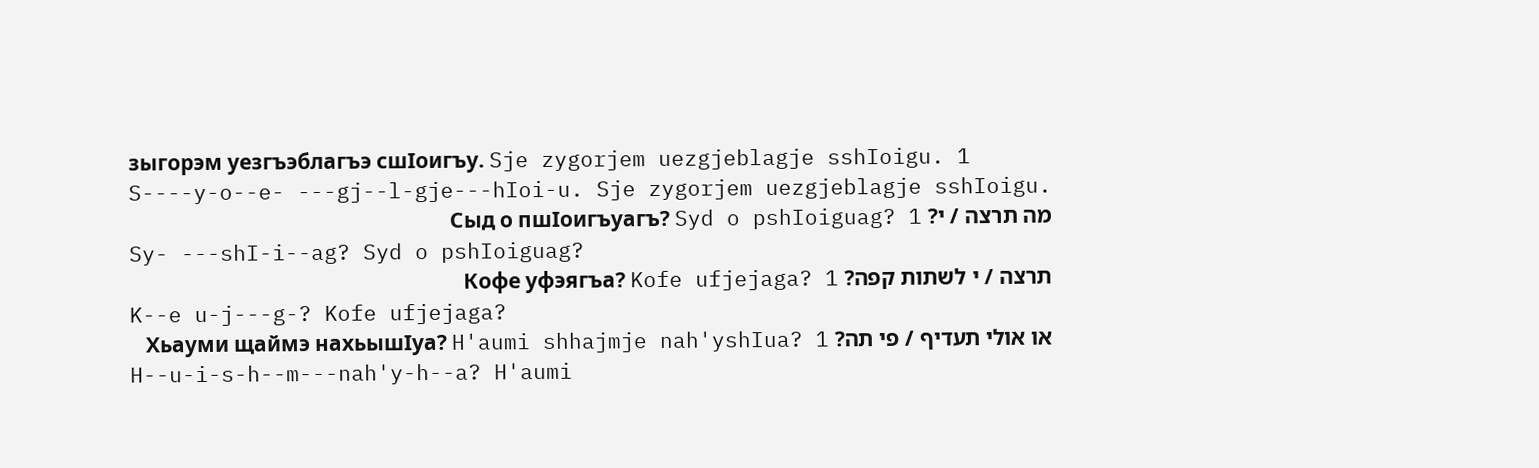зыгорэм уезгъэблагъэ сшIоигъу. Sje zygorjem uezgjeblagje sshIoigu. 1
S----y-o--e- ---gj--l-gje---hIoi-u. Sje zygorjem uezgjeblagje sshIoigu.
מה תרצה / י? Сыд о пшIоигъуагъ? Syd o pshIoiguag? 1
Sy- ---shI-i--ag? Syd o pshIoiguag?
תרצה / י לשתות קפה? Кофе уфэягъа? Kofe ufjejaga? 1
K--e u-j---g-? Kofe ufjejaga?
או אולי תעדיף / פי תה? Хьауми щаймэ нахьышIуа? H'aumi shhajmje nah'yshIua? 1
H--u-i-s-h--m---nah'y-h--a? H'aumi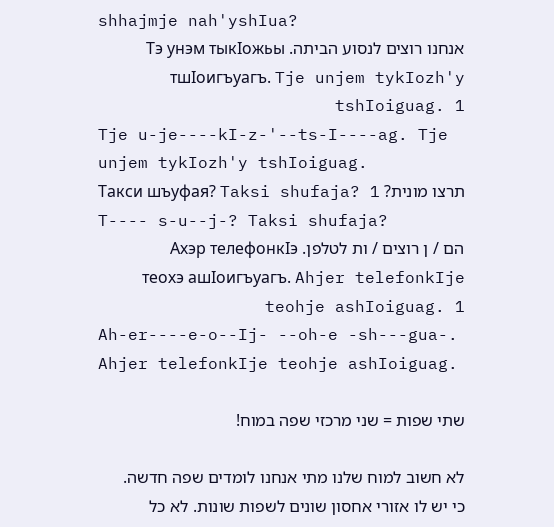shhajmje nah'yshIua?
אנחנו רוצים לנסוע הביתה. Тэ унэм тыкIожьы тшIоигъуагъ. Tje unjem tykIozh'y tshIoiguag. 1
Tje u-je----kI-z-'--ts-I----ag. Tje unjem tykIozh'y tshIoiguag.
תרצו מונית? Такси шъуфая? Taksi shufaja? 1
T---- s-u--j-? Taksi shufaja?
הם / ן רוצים / ות לטלפן. Ахэр телефонкIэ теохэ ашIоигъуагъ. Ahjer telefonkIje teohje ashIoiguag. 1
Ah-er----e-o--Ij- --oh-e -sh---gua-. Ahjer telefonkIje teohje ashIoiguag.

שתי שפות = שני מרכזי שפה במוח!

לא חשוב למוח שלנו מתי אנחנו לומדים שפה חדשה. כי יש לו אזורי אחסון שונים לשפות שונות. לא כל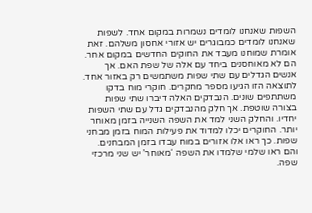השפות שאנחנו לומדים נשמרות במקום אחד. לשפות שאנחנו לומדים כמבוגרים יש אזורי אחסון משלהם. זאת אומרת שמוחנו מעבד את החוקים החדשים במקום אחר. הם לא מאוחסנים ביחד עם אלה של שפת האם. אך אנשים הגדלים עם שתי שפות משתמשים רק באזור אחד. לתוצאה הזו הגיעו מספר מחקרים. חוקרי מוח בדקו משתתפים שונים. הנבדקים האלה דיברו שתי שפות בצורה שוטפת. אך חלק מהנבדקים גדל עם שתי השפות יחדיו. והחלק השני למד את השפה השנייה בזמן מאוחר יותר. החוקרים יכלו למדוד את פעילות המוח בזמן מבחני שפות. כך ראו אלו אזורים במוח עבדו בזמן המבחנים. והם ראו שלמי שלמדו את השפה ‘מאוחר’ יש שני מרכזי שפה.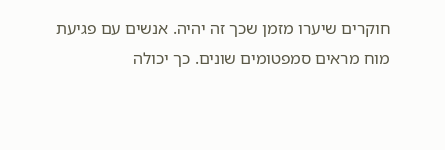חוקרים שיערו מזמן שכך זה יהיה. אנשים עם פגיעת מוח מראים סמפטומים שונים. כך יכולה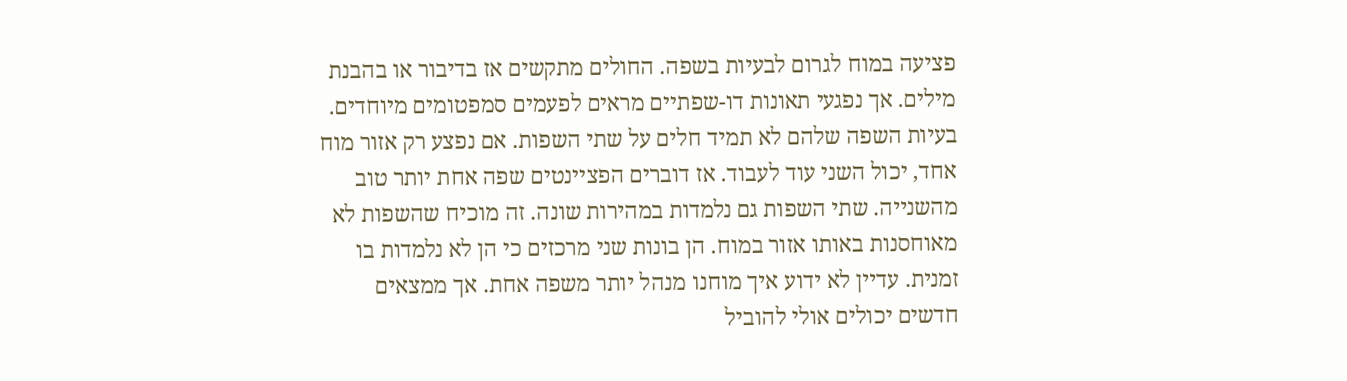פציעה במוח לגרום לבעיות בשפה. החולים מתקשים אז בדיבור או בהבנת מילים. אך נפגעי תאונות דו-שפתיים מראים לפעמים סמפטומים מיוחדים. בעיות השפה שלהם לא תמיד חלים על שתי השפות. אם נפצע רק אזור מוח אחד, יכול השני עוד לעבוד. אז דוברים הפציינטים שפה אחת יותר טוב מהשנייה. שתי השפות גם נלמדות במהירות שונה. זה מוכיח שהשפות לא מאוחסנות באותו אזור במוח. הן בונות שני מרכזים כי הן לא נלמדות בו זמנית. עדיין לא ידוע איך מוחנו מנהל יותר משפה אחת. אך ממצאים חדשים יכולים אולי להוביל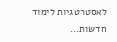לאסטרטגיות לימוד חדשות...